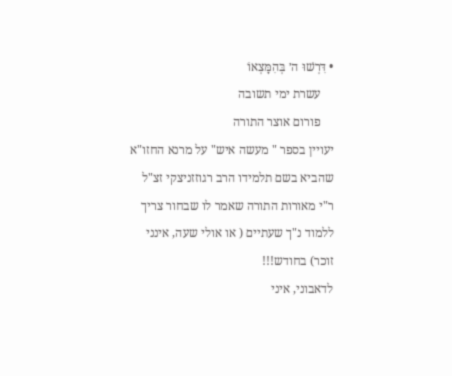• דִּרְשׁוּ ה׳ בְּהִמָּצְאוֹ
    עשרת ימי תשובה
    פורום אוצר התורה
יעויין בספר " מעשה איש" על מרנא החזו"א שהביא בשם תלמידו הרב רגוזזניצקי זצ"ל ר"י מאורות התורה שאמר לו שבחור צריך ללמוד נ"ך שעתיים ( או אולי שעה, אינני זוכר) בחודש!!!
לדאבוני, איני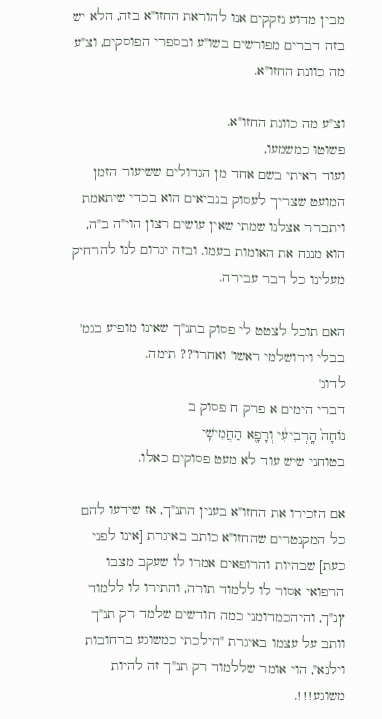מבין מדוע נזקקים אנו להוראת החזו"א בזה, הלא יש בזה דברים מפורשים בשו"ע ובספרי הפוסקים, וצ"ע מה כוונת החזו"א.

וצ"ע מה כוונת החזו"א.
פשוטו כמשמעו,
ועוד ראיתי בשם אחד מן הגדולים ששיעור הזמן המועט שצריך לעסוק בנביאים הוא בכדי שיתאמת ויתברר אצלנו שמתי שאין עושים רצון הוי"ה ב"ה, הוא מנגח את האומות בעמו. ובזה יגרום לנו להרחיק מעלינו כל דבר עבירה.

האם תוכל לצטט לי פסוק בתנ"ך שאינו מופיע בגמ' בבלי וירושלמי ראשו' ואחרו'?? תימה.
לדוג'
דברי הימים א פרק ח פסוק ב
נוֹחָה֙ הָֽרְבִיעִ֔י וְרָפָ֖א הַחֲמִישִֽׁי
בטוחני שיש עוד לא מעט פסוקים כאלו.

אם הזכירו את החזו"א בענין התנ"ך, אז שידעו להם כל המקנטרים שהחזו"א כותב באיגרת [אינו לפני כעת] שבהיות והרופאים אמרו לו שעקב מצבו הרפואי אסור לו ללמוד תורה, והתירו לו ללמוד ץנ"ך, והיהכמדומני כמה חודשים שלמד רק תנ"ך וותב על עצמו באיגרת "הילכתי כמשוגע ברחובות וילנא", הוי אומר שללמוד רק תנ"ך זה להיות משוגע!!!.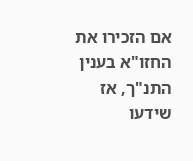אם הזכירו את החזו"א בענין התנ"ך, אז שידעו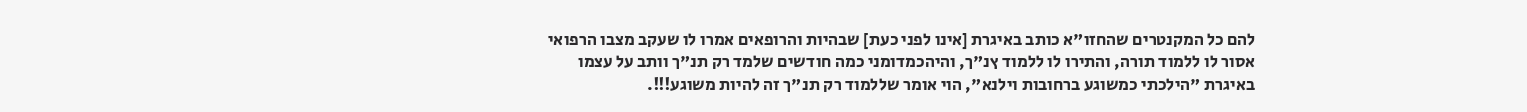להם כל המקנטרים שהחזו"א כותב באיגרת [אינו לפני כעת] שבהיות והרופאים אמרו לו שעקב מצבו הרפואי אסור לו ללמוד תורה, והתירו לו ללמוד ץנ"ך, והיהכמדומני כמה חודשים שלמד רק תנ"ך וותב על עצמו באיגרת "הילכתי כמשוגע ברחובות וילנא", הוי אומר שללמוד רק תנ"ך זה להיות משוגע!!!.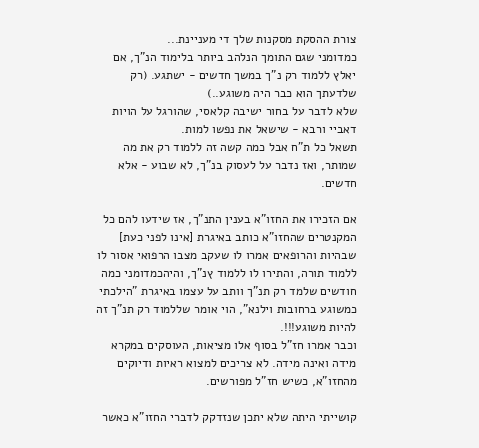צורת ההסקת מסקנות שלך די מעניינת...
כמדומני שגם התומך הנלהב ביותר בלימוד הנ"ך, אם יאלץ ללמוד רק נ"ך במשך חדשים - ישתגע. (רק שלדעתך הוא כבר היה משוגע..)
שלא לדבר על בחור ישיבה קלאסי, שהורגל על הויות דאביי ורבא - שישאל את נפשו למות.
תשאל כל ת"ח אבל כמה קשה זה ללמוד רק את מה שמותר, ואז נדבר על לעסוק בנ"ך, לא שבוע - אלא חדשים.

אם הזכירו את החזו"א בענין התנ"ך, אז שידעו להם כל המקנטרים שהחזו"א כותב באיגרת [אינו לפני כעת] שבהיות והרופאים אמרו לו שעקב מצבו הרפואי אסור לו ללמוד תורה, והתירו לו ללמוד ץנ"ך, והיהכמדומני כמה חודשים שלמד רק תנ"ך וותב על עצמו באיגרת "הילכתי כמשוגע ברחובות וילנא", הוי אומר שללמוד רק תנ"ך זה להיות משוגע!!!.
וכבר אמרו חז"ל בסוף אלו מציאות, העוסקים במקרא מידה ואינה מידה. לא צריכים למצוא ראיות ודיוקים מהחזו"א, כשיש חז"ל מפורשים.

קושייתי היתה שלא יתכן שנזדקק לדברי החזו"א כאשר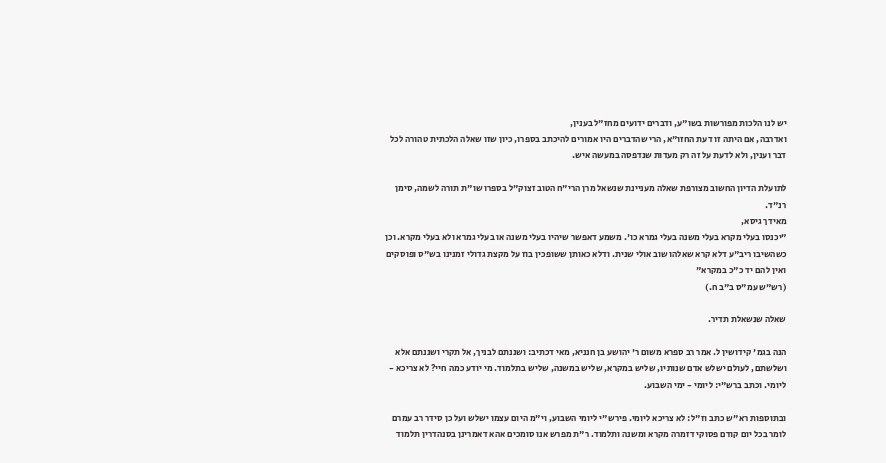יש לנו הלכות מפורשות בשו"ע, ודברים ידועים מחז"ל בענין,
ואדרבה, אם היתה זו דעת החזו"א, הרי שהדברים היו אמורים להיכתב בספרו, כיון שזו שאלה הלכתית טהורה לכל דבר וענין, ולא לדעת על זה רק מעדות שנדפסה במעשה איש.

לתועלת הדיון החשוב מצורפת שאלה מעניינת שנשאל מרן הרי"ח הטוב זצוק"ל בספרו שו"ת תורה לשמה, סימן רנ"ד.
מאידך גיסא,
"יכנסו בעלי מקרא בעלי משנה בעלי גמרא כו'. משמע דאפשר שיהיו בעלי משנה או בעלי גמרא ולא בעלי מקרא. וכן כשהשיבו ריב"ע דלא קרא שאלהו שוב אולי שנית. ודלא כאותן ששופכין בוז על מקצת גדולי זמנינו בש"ס ופוסקים ואין להם יד כ"כ במקרא"
(רש"ש עמ"ס ב"ב ח.)

שאלה שנשאלת תדיר.

הנה בגמ' קידושין ל. אמר רב ספרא משום ר' יהושע בן חנניא, מאי דכתיב: ושננתם לבניך, אל תקרי ושננתם אלא ושלשתם, לעולם ישלש אדם שנותיו, שליש במקרא, שליש במשנה, שליש בתלמוד. מי יודע כמה חיי? לא צריכא - ליומי. וכתב ברש"י: ליומי - ימי השבוע.

ובתוספות רא"ש כתב וז"ל: לא צריכא ליומי. פירש"י ליומי השבוע, וי"מ היום עצמו ישלש ועל כן סידר רב עמרם לומר בכל יום קודם פסוקי דזמרה מקרא ומשנה ותלמוד. ר"ת מפרש אנו סומכים אהא דאמרינן בסנהדרין תלמוד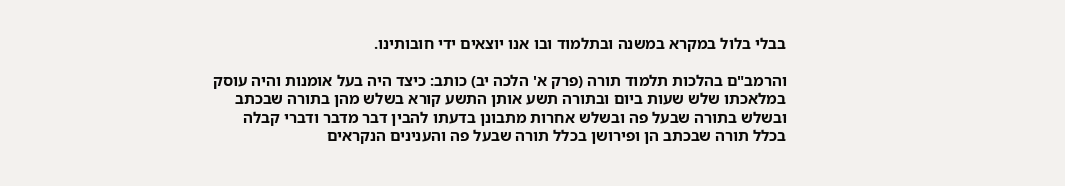בבלי בלול במקרא במשנה ובתלמוד ובו אנו יוצאים ידי חובותינו.

והרמב"ם בהלכות תלמוד תורה (פרק א' הלכה יב) כותב: כיצד היה בעל אומנות והיה עוסק במלאכתו שלש שעות ביום ובתורה תשע אותן התשע קורא בשלש מהן בתורה שבכתב ובשלש בתורה שבעל פה ובשלש אחרות מתבונן בדעתו להבין דבר מדבר ודברי קבלה בכלל תורה שבכתב הן ופירושן בכלל תורה שבעל פה והענינים הנקראים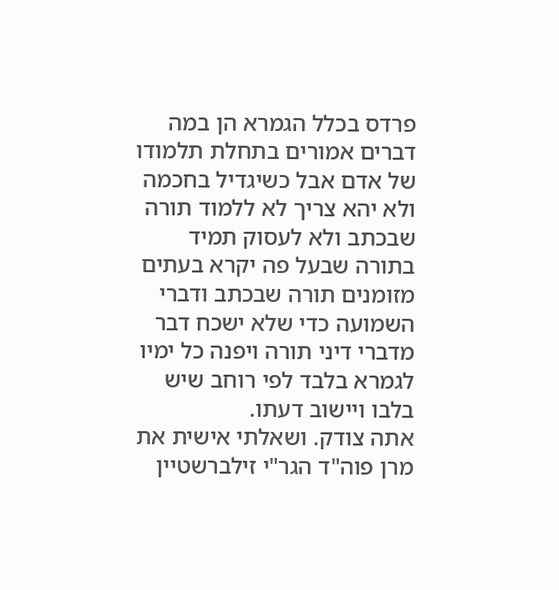פרדס בכלל הגמרא הן במה דברים אמורים בתחלת תלמודו של אדם אבל כשיגדיל בחכמה ולא יהא צריך לא ללמוד תורה שבכתב ולא לעסוק תמיד בתורה שבעל פה יקרא בעתים מזומנים תורה שבכתב ודברי השמועה כדי שלא ישכח דבר מדברי דיני תורה ויפנה כל ימיו לגמרא בלבד לפי רוחב שיש בלבו ויישוב דעתו.
אתה צודק. ושאלתי אישית את מרן פוה"ד הגר"י זילברשטיין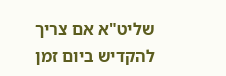שליט"א אם צריך להקדיש ביום זמן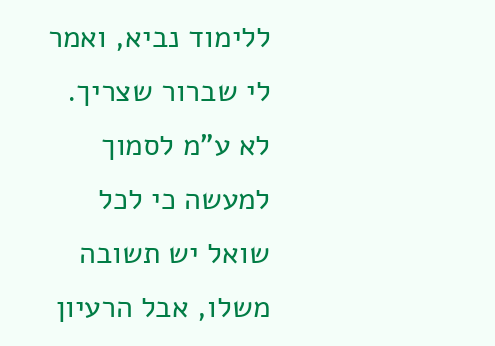ללימוד נביא, ואמר לי שברור שצריך. לא ע"מ לסמוך למעשה כי לכל שואל יש תשובה משלו, אבל הרעיון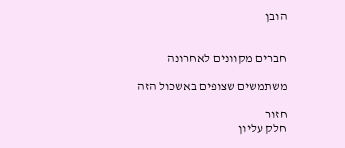הובן


חברים מקוונים לאחרונה

משתמשים שצופים באשכול הזה

חזור
חלק עליון